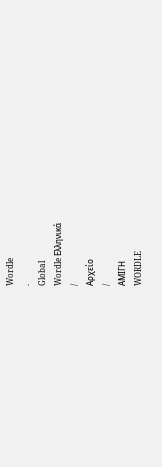Wordle
.
Global
Wordle Ελληνικά
/
Αρχείο
/
ΑΜΙΓΗ
WORDLE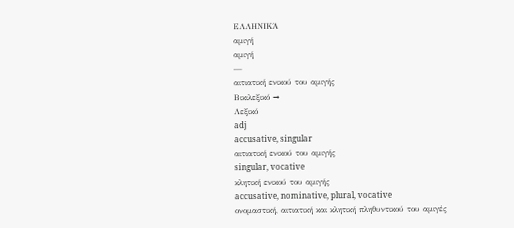ΕΛΛΗΝΙΚΆ
αμιγή
αμιγή
—
αιτιατική ενικού του αμιγής
Βικιλεξικό →
Λεξικό
adj
accusative, singular
αιτιατική ενικού του αμιγής
singular, vocative
κλητική ενικού του αμιγής
accusative, nominative, plural, vocative
ονομαστική, αιτιατική και κλητική πληθυντικού του αμιγές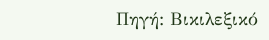Πηγή: Βικιλεξικό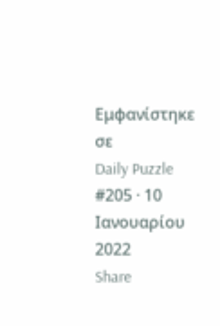Εμφανίστηκε σε
Daily Puzzle
#205 · 10 Ιανουαρίου 2022
Share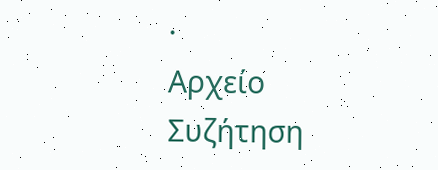·
Αρχείο
Συζήτηση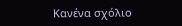Κανένα σχόλιο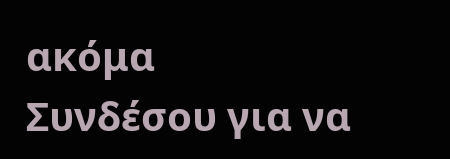ακόμα
Συνδέσου για να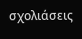σχολιάσεις